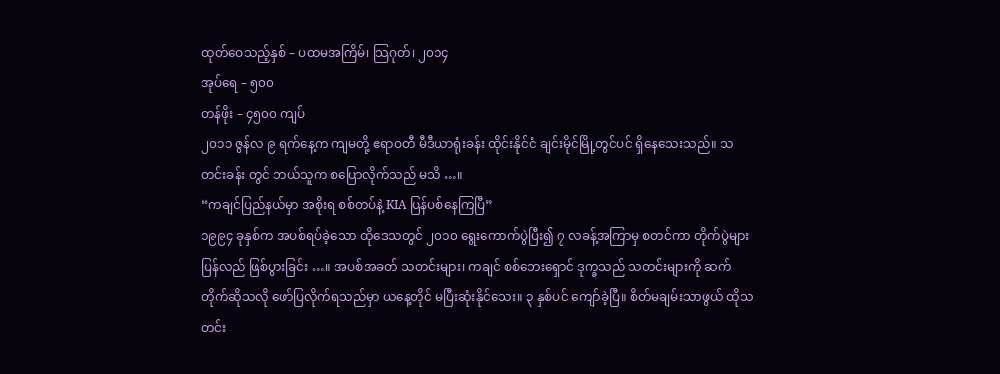ထုတ်ဝေသည့်နှစ် – ပထမအကြိမ်၊ သြဂုတ်၊ ၂၀၁၄
အုပ်ရေ – ၅၀၀
တန်ဖိုး – ၄၅၀၀ ကျပ်
၂၀၁၁ ဇွန်လ ၉ ရက်နေ့က ကျမတို့ ဧရာဝတီ မီဒီယာရုံးခန်း ထိုင်းနိုင်ငံ ချင်းမိုင်မြို့တွင်ပင် ရှိနေသေးသည်။ သတင်းခန်း တွင် ဘယ်သူက စပြောလိုက်သည် မသိ …။
“ကချင်ပြည်နယ်မှာ အစိုးရ စစ်တပ်နဲ့ KIA ပြန်ပစ်နေကြပြီ”
၁၉၉၄ ခုနှစ်က အပစ်ရပ်ခဲ့သော ထိုဒေသတွင် ၂၀၁၀ ရွေးကောက်ပွဲပြီး၍ ၇ လခန့်အကြာမှ စတင်ကာ တိုက်ပွဲများ ပြန်လည် ဖြစ်ပွားခြင်း …။ အပစ်အခတ် သတင်းများ၊ ကချင် စစ်ဘေးရှောင် ဒုက္ခသည် သတင်းများကို ဆက်တိုက်ဆိုသလို ဖော်ပြလိုက်ရသည်မှာ ယနေ့တိုင် မပြီးဆုံးနိုင်သေး။ ၃ နှစ်ပင် ကျော်ခဲ့ပြီ။ စိတ်မချမ်းသာဖွယ် ထိုသတင်း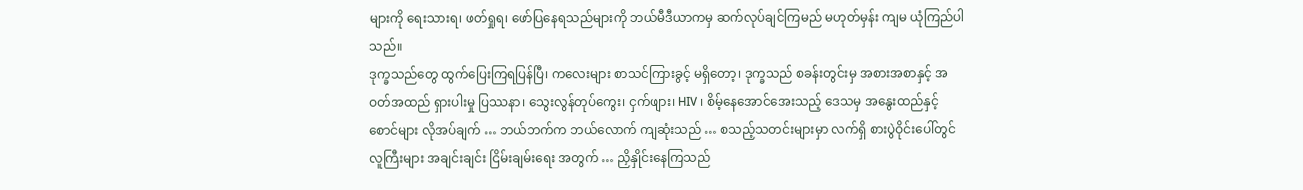များကို ရေးသားရ၊ ဖတ်ရှုရ၊ ဖော်ပြနေရသည်များကို ဘယ်မီဒီယာကမှ ဆက်လုပ်ချင်ကြမည် မဟုတ်မှန်း ကျမ ယုံကြည်ပါသည်။
ဒုက္ခသည်တွေ ထွက်ပြေးကြရပြန်ပြီ၊ ကလေးများ စာသင်ကြားခွင့် မရှိတော့၊ ဒုက္ခသည် စခန်းတွင်းမှ အစားအစာနှင့် အဝတ်အထည် ရှားပါးမှု ပြဿနာ၊ သွေးလွန်တုပ်ကွေး၊ ငှက်ဖျား၊ HIV ၊ စိမ့်နေအောင်အေးသည့် ဒေသမှ အနွေးထည်နှင့် စောင်များ လိုအပ်ချက် … ဘယ်ဘက်က ဘယ်လောက် ကျဆုံးသည် … စသည့်သတင်းများမှာ လက်ရှိ စားပွဲဝိုင်းပေါ်တွင် လူကြီးများ အချင်းချင်း ငြိမ်းချမ်းရေး အတွက် … ညှိနှိုင်းနေကြသည်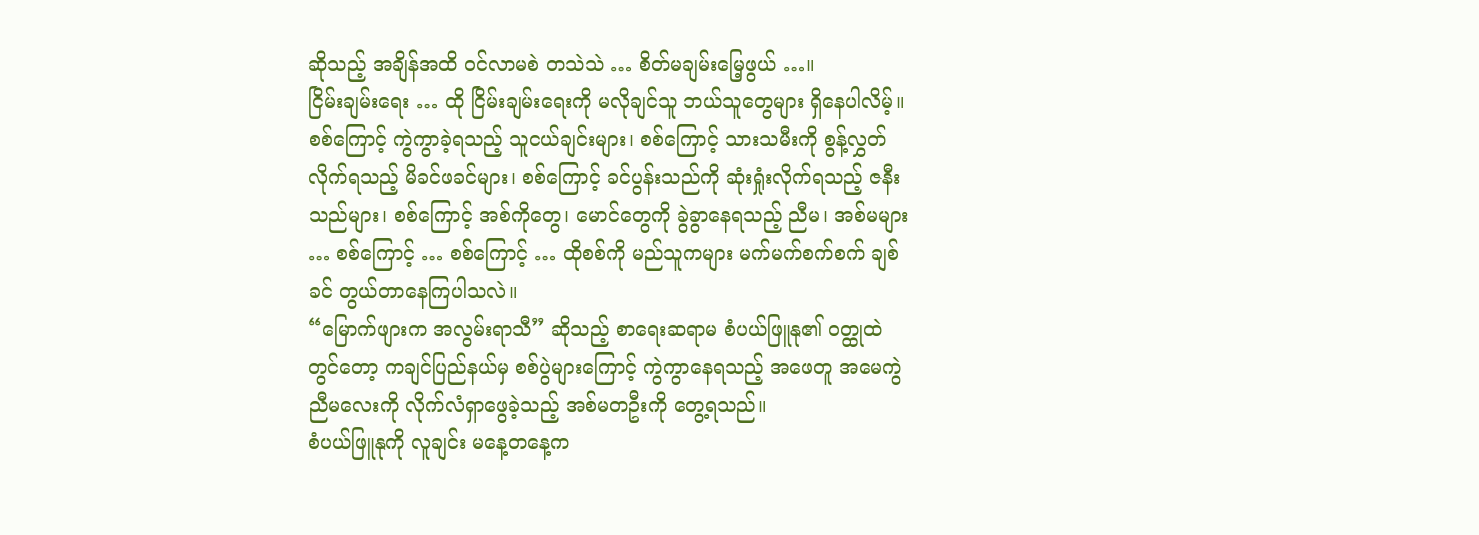ဆိုသည့် အချိန်အထိ ဝင်လာမစဲ တသဲသဲ … စိတ်မချမ်းမြေ့ဖွယ် …။
ငြိမ်းချမ်းရေး … ထို ငြိမ်းချမ်းရေးကို မလိုချင်သူ ဘယ်သူတွေများ ရှိနေပါလိမ့်။ စစ်ကြောင့် ကွဲကွာခဲ့ရသည့် သူငယ်ချင်းများ၊ စစ်ကြောင့် သားသမီးကို စွန့်လွှတ်လိုက်ရသည့် မိခင်ဖခင်များ၊ စစ်ကြောင့် ခင်ပွန်းသည်ကို ဆုံးရှုံးလိုက်ရသည့် ဇနီးသည်များ၊ စစ်ကြောင့် အစ်ကိုတွေ၊ မောင်တွေကို ခွဲခွာနေရသည့် ညီမ၊ အစ်မများ … စစ်ကြောင့် … စစ်ကြောင့် … ထိုစစ်ကို မည်သူကများ မက်မက်စက်စက် ချစ်ခင် တွယ်တာနေကြပါသလဲ။
“မြောက်ဖျားက အလွမ်းရာသီ” ဆိုသည့် စာရေးဆရာမ စံပယ်ဖြူနု၏ ဝတ္ထုထဲတွင်တော့ ကချင်ပြည်နယ်မှ စစ်ပွဲများကြောင့် ကွဲကွာနေရသည့် အဖေတူ အမေကွဲ ညီမလေးကို လိုက်လံရှာဖွေခဲ့သည့် အစ်မတဦးကို တွေ့ရသည်။
စံပယ်ဖြူနုကို လူချင်း မနေ့တနေ့က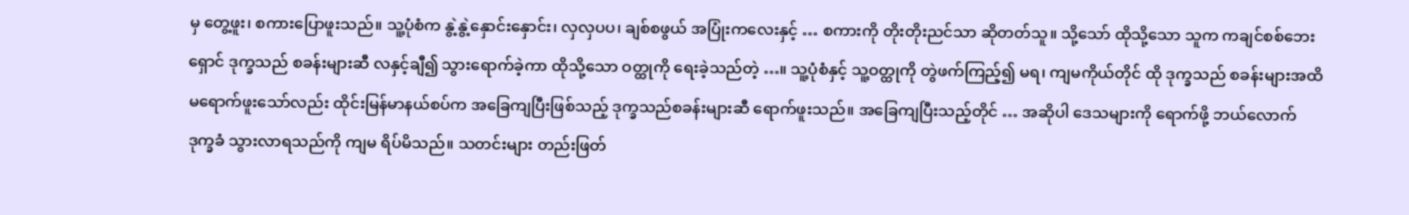မှ တွေ့ဖူး၊ စကားပြောဖူးသည်။ သူ့ပုံစံက နွဲ့နွဲ့နှောင်းနှောင်း၊ လှလှပပ၊ ချစ်စဖွယ် အပြုံးကလေးနှင့် … စကားကို တိုးတိုးညင်သာ ဆိုတတ်သူ။ သို့သော် ထိုသို့သော သူက ကချင်စစ်ဘေးရှောင် ဒုက္ခသည် စခန်းများဆီ လနှင့်ချီ၍ သွားရောက်ခဲ့ကာ ထိုသို့သော ဝတ္ထုကို ရေးခဲ့သည်တဲ့ …။ သူ့ပုံစံနှင့် သူ့ဝတ္ထုကို တွဲဖက်ကြည့်၍ မရ၊ ကျမကိုယ်တိုင် ထို ဒုက္ခသည် စခန်းများအထိ မရောက်ဖူးသော်လည်း ထိုင်းမြန်မာနယ်စပ်က အခြေကျပြီးဖြစ်သည့် ဒုက္ခသည်စခန်းများဆီ ရောက်ဖူးသည်။ အခြေကျပြီးသည့်တိုင် … အဆိုပါ ဒေသများကို ရောက်ဖို့ ဘယ်လောက် ဒုက္ခခံ သွားလာရသည်ကို ကျမ ရိပ်မိသည်။ သတင်းများ တည်းဖြတ်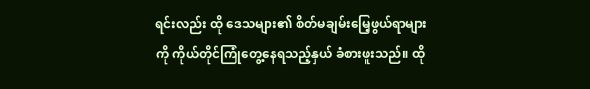ရင်းလည်း ထို ဒေသများ၏ စိတ်မချမ်းမြေ့ဖွယ်ရာများကို ကိုယ်တိုင်ကြုံတွေ့နေရသည့်နှယ် ခံစားဖူးသည်။ ထို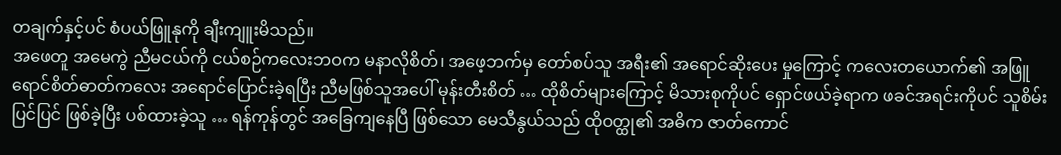တချက်နှင့်ပင် စံပယ်ဖြူနုကို ချီးကျူးမိသည်။
အဖေတူ အမေကွဲ ညီမငယ်ကို ငယ်စဉ်ကလေးဘဝက မနာလိုစိတ်၊ အဖေ့ဘက်မှ တော်စပ်သူ အရီး၏ အရောင်ဆိုးပေး မှုကြောင့် ကလေးတယောက်၏ အဖြူရောင်စိတ်ဓာတ်ကလေး အရောင်ပြောင်းခဲ့ရပြီး ညီမဖြစ်သူအပေါ် မုန်းတီးစိတ် … ထိုစိတ်များကြောင့် မိသားစုကိုပင် ရှောင်ဖယ်ခဲ့ရာက ဖခင်အရင်းကိုပင် သူစိမ်းပြင်ပြင် ဖြစ်ခဲ့ပြီး ပစ်ထားခဲ့သူ … ရန်ကုန်တွင် အခြေကျနေပြီ ဖြစ်သော မေသီနွယ်သည် ထိုဝတ္ထု၏ အဓိက ဇာတ်ကောင်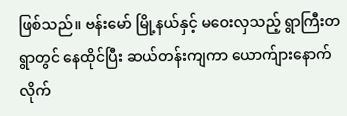ဖြစ်သည်။ ဗန်းမော် မြို့နယ်နှင့် မဝေးလှသည့် ရွာကြီးတရွာတွင် နေထိုင်ပြီး ဆယ်တန်းကျကာ ယောက်ျားနောက်လိုက်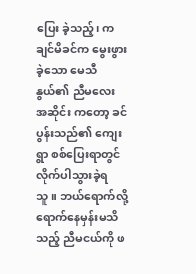ပြေး ခဲ့သည့်၊ ကချင်မိခင်က မွေးဖွားခဲ့သော မေသီနွယ်၏ ညီမလေး အဆိုင်း ကတော့ ခင်ပွန်းသည်၏ ကျေးရွာ စစ်ပြေးရာတွင် လိုက်ပါသွားခဲ့ရသူ။ ဘယ်ရောက်လို့ ရောက်နေမှန်းမသိသည့် ညီမငယ်ကို ဖ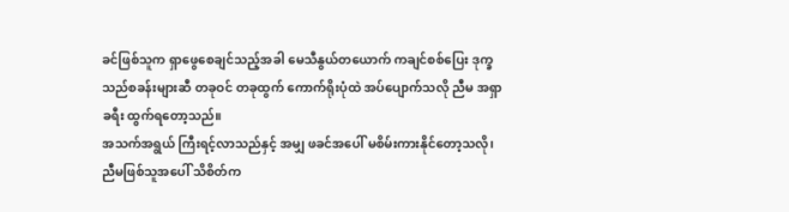ခင်ဖြစ်သူက ရှာဖွေစေချင်သည့်အခါ မေသီနွယ်တယောက် ကချင်စစ်ပြေး ဒုက္ခသည်စခန်းများဆီ တခုဝင် တခုထွက် ကောက်ရိုးပုံထဲ အပ်ပျောက်သလို ညီမ အရှာခရီး ထွက်ရတော့သည်။
အသက်အရွယ် ကြီးရင့်လာသည်နှင့် အမျှ ဖခင်အပေါ် မစိမ်းကားနိုင်တော့သလို၊ ညီမဖြစ်သူအပေါ် သိစိတ်က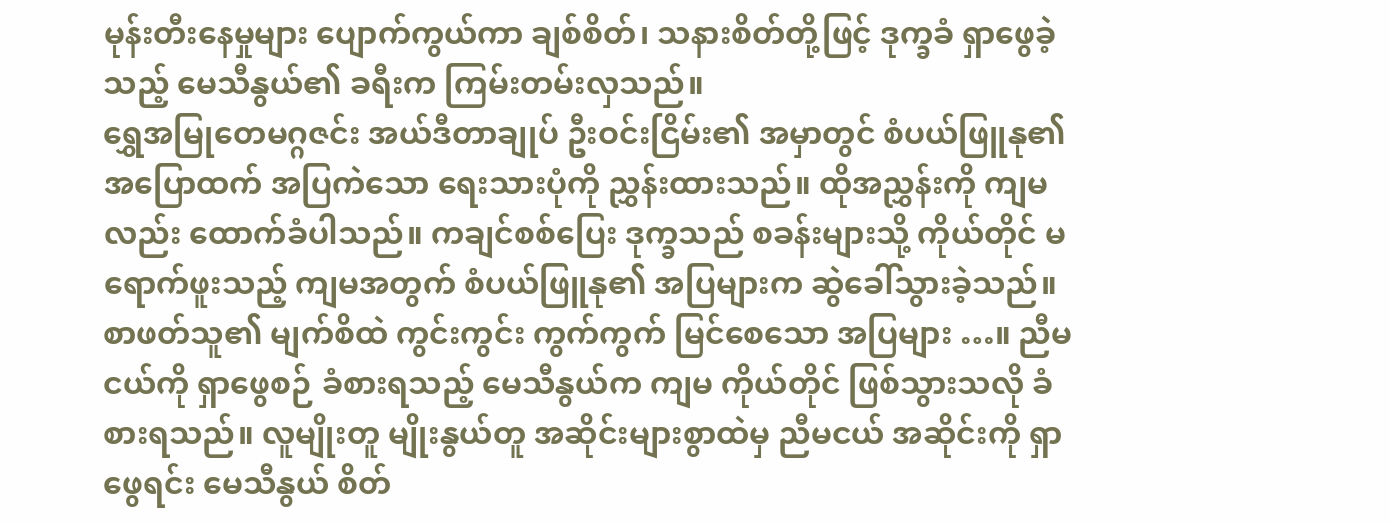မုန်းတီးနေမှုများ ပျောက်ကွယ်ကာ ချစ်စိတ်၊ သနားစိတ်တို့ဖြင့် ဒုက္ခခံ ရှာဖွေခဲ့သည့် မေသီနွယ်၏ ခရီးက ကြမ်းတမ်းလှသည်။
ရွှေအမြုတေမဂ္ဂဇင်း အယ်ဒီတာချုပ် ဦးဝင်းငြိမ်း၏ အမှာတွင် စံပယ်ဖြူနု၏ အပြောထက် အပြကဲသော ရေးသားပုံကို ညွှန်းထားသည်။ ထိုအညွှန်းကို ကျမလည်း ထောက်ခံပါသည်။ ကချင်စစ်ပြေး ဒုက္ခသည် စခန်းများသို့ ကိုယ်တိုင် မရောက်ဖူးသည့် ကျမအတွက် စံပယ်ဖြူနု၏ အပြများက ဆွဲခေါ်သွားခဲ့သည်။ စာဖတ်သူ၏ မျက်စိထဲ ကွင်းကွင်း ကွက်ကွက် မြင်စေသော အပြများ …။ ညီမငယ်ကို ရှာဖွေစဉ် ခံစားရသည့် မေသီနွယ်က ကျမ ကိုယ်တိုင် ဖြစ်သွားသလို ခံစားရသည်။ လူမျိုးတူ မျိုးနွယ်တူ အဆိုင်းများစွာထဲမှ ညီမငယ် အဆိုင်းကို ရှာဖွေရင်း မေသီနွယ် စိတ်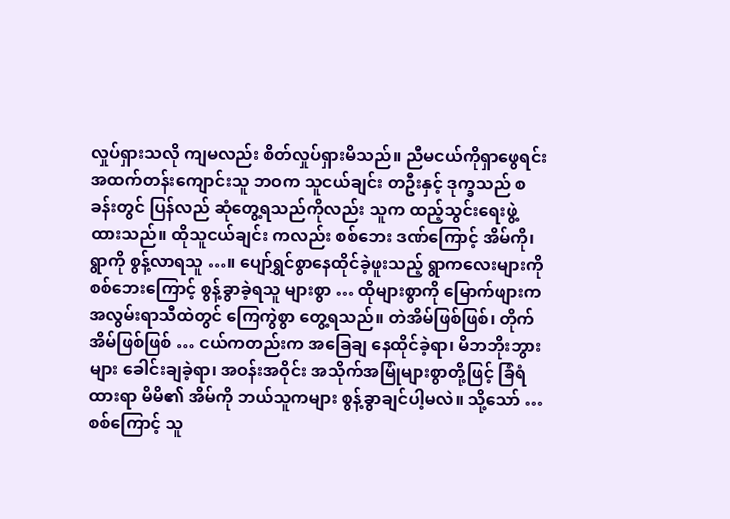လှုပ်ရှားသလို ကျမလည်း စိတ်လှုပ်ရှားမိသည်။ ညီမငယ်ကိုရှာဖွေရင်း အထက်တန်းကျောင်းသူ ဘဝက သူငယ်ချင်း တဦးနှင့် ဒုက္ခသည် စခန်းတွင် ပြန်လည် ဆုံတွေ့ရသည်ကိုလည်း သူက ထည့်သွင်းရေးဖွဲ့ထားသည်။ ထိုသူငယ်ချင်း ကလည်း စစ်ဘေး ဒဏ်ကြောင့် အိမ်ကို၊ ရွာကို စွန့်လာရသူ …။ ပျော်ရွှင်စွာနေထိုင်ခဲ့ဖူးသည့် ရွာကလေးများကို စစ်ဘေးကြောင့် စွန့်ခွာခဲ့ရသူ များစွာ … ထိုများစွာကို မြောက်ဖျားက အလွမ်းရာသီထဲတွင် ကြေကွဲစွာ တွေ့ရသည်။ တဲအိမ်ဖြစ်ဖြစ်၊ တိုက်အိမ်ဖြစ်ဖြစ် … ငယ်ကတည်းက အခြေချ နေထိုင်ခဲ့ရာ၊ မိဘဘိုးဘွားများ ခေါင်းချခဲ့ရာ၊ အဝန်းအဝိုင်း အသိုက်အမြုံများစွာတို့ဖြင့် ခြံရံထားရာ မိမိ၏ အိမ်ကို ဘယ်သူကများ စွန့်ခွာချင်ပါ့မလဲ။ သို့သော် … စစ်ကြောင့် သူ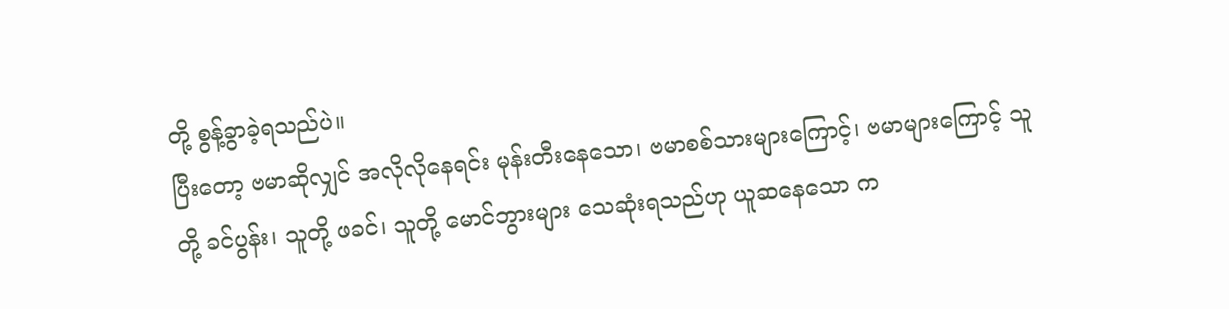တို့ စွန့်ခွာခဲ့ရသည်ပဲ။
ပြီးတော့ ဗမာဆိုလျှင် အလိုလိုနေရင်း မုန်းတီးနေသော၊ ဗမာစစ်သားများကြောင့်၊ ဗမာများကြောင့် သူတို့ ခင်ပွန်း၊ သူတို့ ဖခင်၊ သူတို့ မောင်ဘွားများ သေဆုံးရသည်ဟု ယူဆနေသော က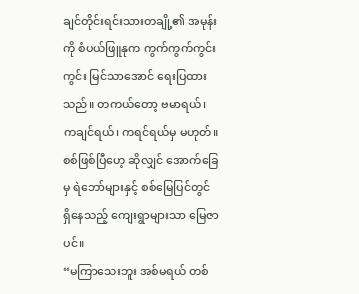ချင်တိုင်းရင်းသားတချို့၏ အမုန်းကို စံပယ်ဖြူနုက ကွက်ကွက်ကွင်းကွင်း မြင်သာအောင် ရေးပြထားသည်။ တကယ်တော့ ဗမာရယ်၊ ကချင်ရယ်၊ ကရင်ရယ်မှ မဟုတ်။ စစ်ဖြစ်ပြီဟေ့ ဆိုလျှင် အောက်ခြေမှ ရဲဘော်များနှင့် စစ်မြေပြင်တွင် ရှိနေသည့် ကျေးရွာများသာ မြေဇာပင်။
“မကြာသေးဘူး အစ်မရယ် တစ်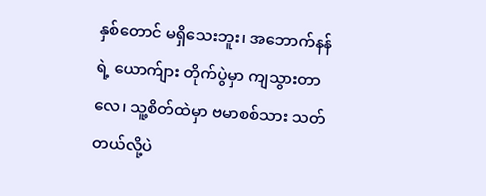နှစ်တောင် မရှိသေးဘူး၊ အဘောက်နန်ရဲ့ ယောက်ျား တိုက်ပွဲမှာ ကျသွားတာလေ၊ သူ့စိတ်ထဲမှာ ဗမာစစ်သား သတ်တယ်လို့ပဲ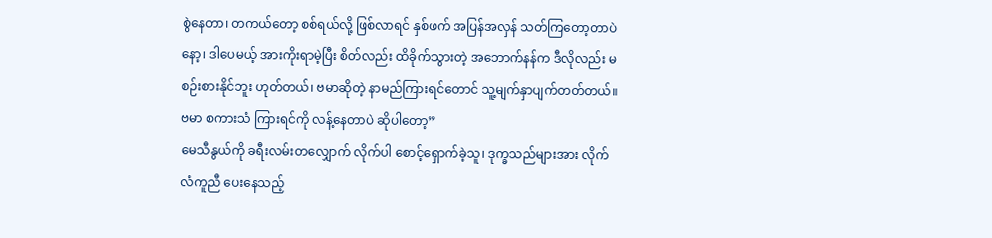စွဲနေတာ၊ တကယ်တော့ စစ်ရယ်လို့ ဖြစ်လာရင် နှစ်ဖက် အပြန်အလှန် သတ်ကြတော့တာပဲနော့၊ ဒါပေမယ့် အားကိုးရာမဲ့ပြီး စိတ်လည်း ထိခိုက်သွားတဲ့ အဘောက်နန်က ဒီလိုလည်း မစဉ်းစားနိုင်ဘူး ဟုတ်တယ်၊ ဗမာဆိုတဲ့ နာမည်ကြားရင်တောင် သူ့မျက်နှာပျက်တတ်တယ်။ ဗမာ စကားသံ ကြားရင်ကို လန့်နေတာပဲ ဆိုပါတော့”
မေသီနွယ်ကို ခရီးလမ်းတလျှောက် လိုက်ပါ စောင့်ရှောက်ခဲ့သူ၊ ဒုက္ခသည်များအား လိုက်လံကူညီ ပေးနေသည့်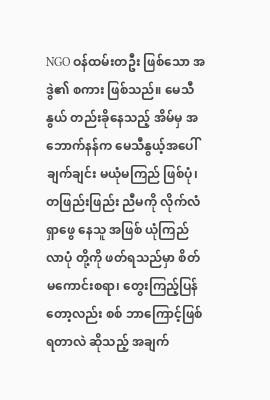NGO ဝန်ထမ်းတဦး ဖြစ်သော အဒွဲ၏ စကား ဖြစ်သည်။ မေသီနွယ် တည်းခိုနေသည့် အိမ်မှ အဘောက်နန်က မေသီနွယ့်အပေါ် ချက်ချင်း မယုံမကြည် ဖြစ်ပုံ၊ တဖြည်းဖြည်း ညီမကို လိုက်လံရှာဖွေ နေသူ အဖြစ် ယုံကြည်လာပုံ တို့ကို ဖတ်ရသည်မှာ စိတ်မကောင်းစရာ၊ တွေးကြည့်ပြန်တော့လည်း စစ် ဘာကြောင့်ဖြစ်ရတာလဲ ဆိုသည့် အချက်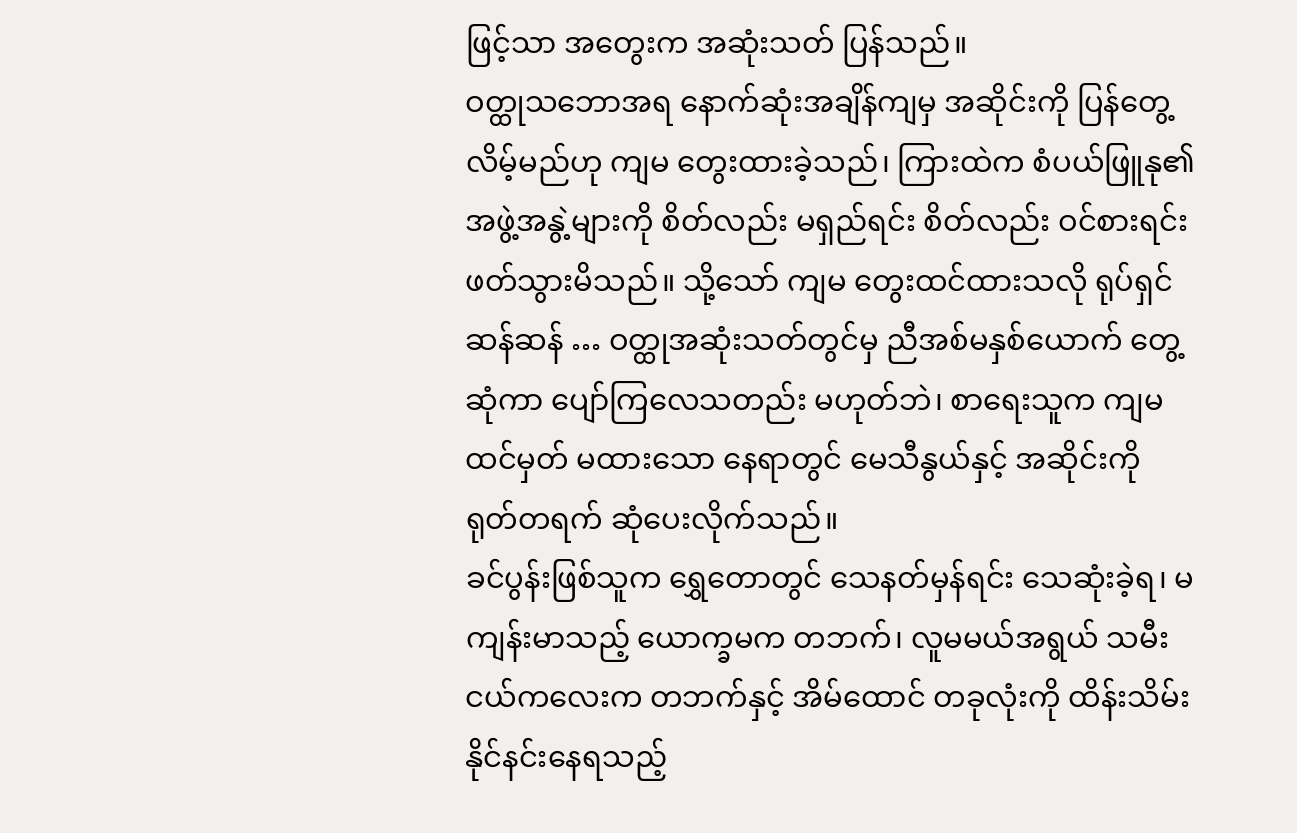ဖြင့်သာ အတွေးက အဆုံးသတ် ပြန်သည်။
ဝတ္ထုသဘောအရ နောက်ဆုံးအချိန်ကျမှ အဆိုင်းကို ပြန်တွေ့လိမ့်မည်ဟု ကျမ တွေးထားခဲ့သည်၊ ကြားထဲက စံပယ်ဖြူနု၏ အဖွဲ့အနွဲ့များကို စိတ်လည်း မရှည်ရင်း စိတ်လည်း ဝင်စားရင်း ဖတ်သွားမိသည်။ သို့သော် ကျမ တွေးထင်ထားသလို ရုပ်ရှင်ဆန်ဆန် … ဝတ္ထုအဆုံးသတ်တွင်မှ ညီအစ်မနှစ်ယောက် တွေ့ဆုံကာ ပျော်ကြလေသတည်း မဟုတ်ဘဲ၊ စာရေးသူက ကျမ ထင်မှတ် မထားသော နေရာတွင် မေသီနွယ်နှင့် အဆိုင်းကို ရုတ်တရက် ဆုံပေးလိုက်သည်။
ခင်ပွန်းဖြစ်သူက ရွှေတောတွင် သေနတ်မှန်ရင်း သေဆုံးခဲ့ရ၊ မကျန်းမာသည့် ယောက္ခမက တဘက်၊ လူမမယ်အရွယ် သမီးငယ်ကလေးက တဘက်နှင့် အိမ်ထောင် တခုလုံးကို ထိန်းသိမ်းနိုင်နင်းနေရသည့်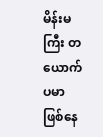မိန်းမကြီး တယောက်ပမာ ဖြစ်နေ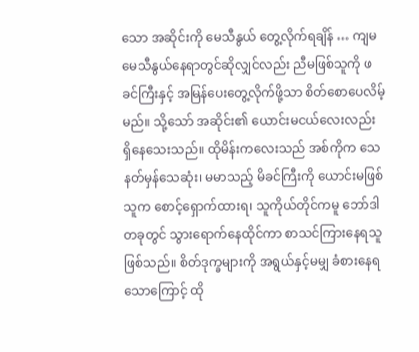သော အဆိုင်းကို မေသီနွယ် တွေ့လိုက်ရချိန် … ကျမ မေသီနွယ်နေရာတွင်ဆိုလျှင်လည်း ညီမဖြစ်သူကို ဖခင်ကြီးနှင့် အမြန်ပေးတွေ့လိုက်ဖို့သာ စိတ်စောပေလိမ့်မည်။ သို့သော် အဆိုင်း၏ ယောင်းမငယ်လေးလည်း ရှိနေသေးသည်။ ထိုမိန်းကလေးသည် အစ်ကိုက သေနတ်မှန်သေဆုံး၊ မမာသည့် မိခင်ကြီးကို ယောင်းမဖြစ်သူက စောင့်ရှောက်ထားရ၊ သူကိုယ်တိုင်ကမူ ဘော်ဒါတခုတွင် သွားရောက်နေထိုင်ကာ စာသင်ကြားနေရသူ ဖြစ်သည်။ စိတ်ဒုက္ခများကို အရွယ်နှင့်မမျှ ခံစားနေရသောကြောင့် ထို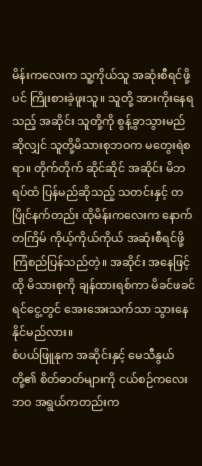မိန်းကလေးက သူ့ကိုယ်သူ အဆုံးစီရင်ဖို့ပင် ကြိုးစားခဲ့ဖူးသူ။ သူတို့ အားကိုးနေရသည့် အဆိုင်း သူတို့ကို စွန့်ခွာသွားမည် ဆိုလျှင် သူတို့မိသားစုဘဝက မတွေးရဲစရာ။ တိုက်တိုက် ဆိုင်ဆိုင် အဆိုင်း မိဘရပ်ထံ ပြန်မည်ဆိုသည့် သတင်းနှင့် တပြိုင်နက်တည်း ထိုမိန်းကလေးက နောက်တကြိမ် ကိုယ့်ကိုယ်ကိုယ် အဆုံးစီရင်ဖို့ ကြံစည်ပြန်သည်တဲ့။ အဆိုင်း အနေဖြင့် ထို မိသားစုကို ချန်ထားရစ်ကာ မိခင်ဖခင် ရင်ငွေ့တွင် အေးအေးသက်သာ သွားနေနိုင်မည်လား။
စံပယ်ဖြူနုက အဆိုင်းနှင့် မေသီနွယ်တို့၏ စိတ်ဓာတ်များကို ငယ်စဉ်ကလေးဘဝ အရွယ်ကတည်းက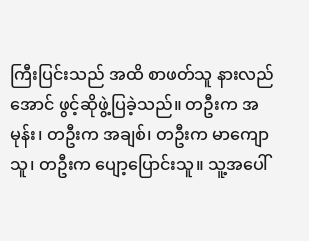ကြီးပြင်းသည် အထိ စာဖတ်သူ နားလည်အောင် ဖွင့်ဆိုဖွဲ့ပြခဲ့သည်။ တဦးက အမုန်း၊ တဦးက အချစ်၊ တဦးက မာကျောသူ၊ တဦးက ပျော့ပြောင်းသူ။ သူ့အပေါ်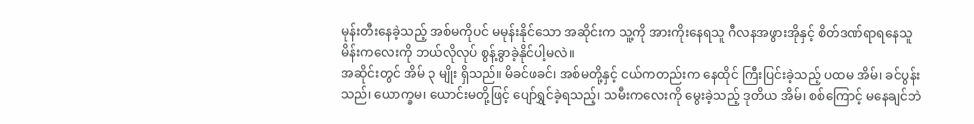မုန်းတီးနေခဲ့သည့် အစ်မကိုပင် မမုန်းနိုင်သော အဆိုင်းက သူ့ကို အားကိုးနေရသူ ဂီလနအဖွားအိုနှင့် စိတ်ဒဏ်ရာရနေသူ မိန်းကလေးကို ဘယ်လိုလုပ် စွန့်ခွာခဲ့နိုင်ပါ့မလဲ။
အဆိုင်းတွင် အိမ် ၃ မျိုး ရှိသည်။ မိခင်ဖခင်၊ အစ်မတို့နှင့် ငယ်ကတည်းက နေထိုင် ကြီးပြင်းခဲ့သည့် ပထမ အိမ်၊ ခင်ပွန်းသည်၊ ယောက္ခမ၊ ယောင်းမတို့ဖြင့် ပျော်ရွှင်ခဲ့ရသည့်၊ သမီးကလေးကို မွေးခဲ့သည့် ဒုတိယ အိမ်၊ စစ်ကြောင့် မနေချင်ဘဲ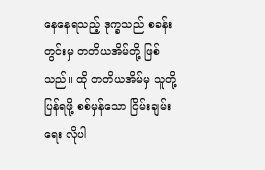နေနေရသည့် ဒုက္ခသည် စခန်းတွင်းမှ တတိယအိမ်တို့ ဖြစ်သည်။ ထို တတိယအိမ်မှ သူတို့ ပြန်ရဖို့ စစ်မှန်သော ငြိမ်းချမ်းရေး လိုပါ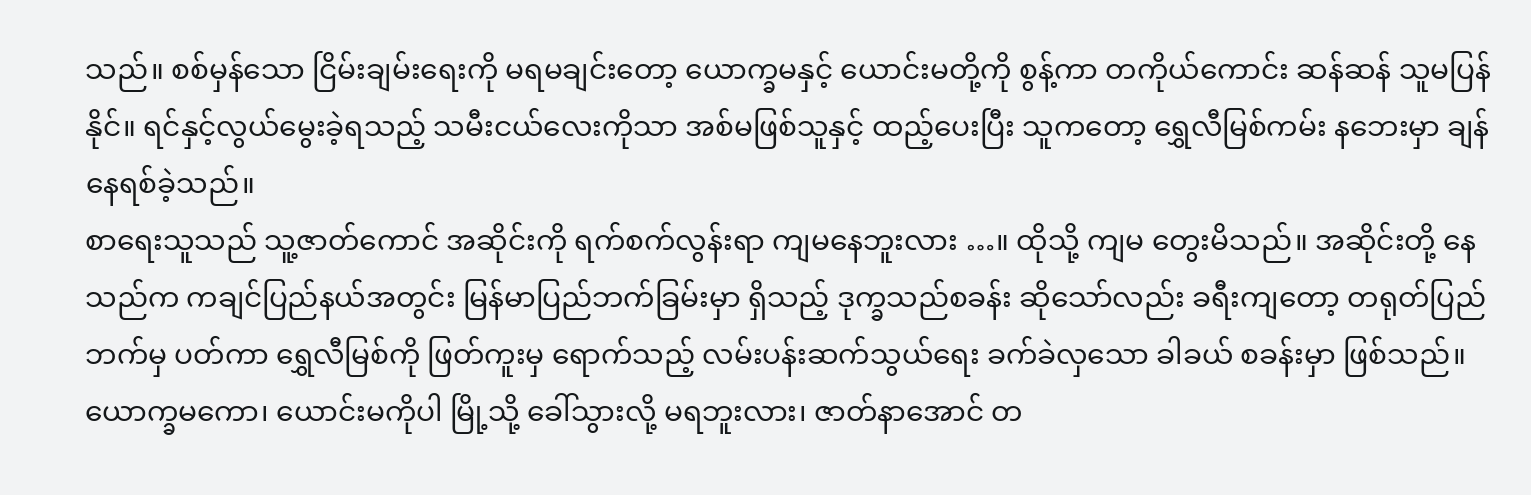သည်။ စစ်မှန်သော ငြိမ်းချမ်းရေးကို မရမချင်းတော့ ယောက္ခမနှင့် ယောင်းမတို့ကို စွန့်ကာ တကိုယ်ကောင်း ဆန်ဆန် သူမပြန်နိုင်။ ရင်နှင့်လွယ်မွေးခဲ့ရသည့် သမီးငယ်လေးကိုသာ အစ်မဖြစ်သူနှင့် ထည့်ပေးပြီး သူကတော့ ရွှေလီမြစ်ကမ်း နဘေးမှာ ချန်နေရစ်ခဲ့သည်။
စာရေးသူသည် သူ့ဇာတ်ကောင် အဆိုင်းကို ရက်စက်လွန်းရာ ကျမနေဘူးလား …။ ထိုသို့ ကျမ တွေးမိသည်။ အဆိုင်းတို့ နေသည်က ကချင်ပြည်နယ်အတွင်း မြန်မာပြည်ဘက်ခြမ်းမှာ ရှိသည့် ဒုက္ခသည်စခန်း ဆိုသော်လည်း ခရီးကျတော့ တရုတ်ပြည်ဘက်မှ ပတ်ကာ ရွှေလီမြစ်ကို ဖြတ်ကူးမှ ရောက်သည့် လမ်းပန်းဆက်သွယ်ရေး ခက်ခဲလှသော ခါခယ် စခန်းမှာ ဖြစ်သည်။ ယောက္ခမကော၊ ယောင်းမကိုပါ မြို့သို့ ခေါ်သွားလို့ မရဘူးလား၊ ဇာတ်နာအောင် တ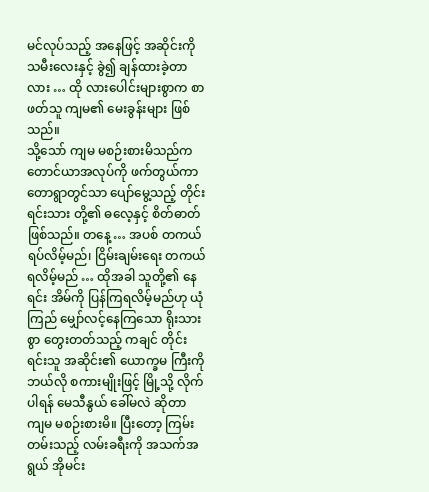မင်လုပ်သည့် အနေဖြင့် အဆိုင်းကို သမီးလေးနှင့် ခွဲ၍ ချန်ထားခဲ့တာလား … ထို လားပေါင်းများစွာက စာဖတ်သူ ကျမ၏ မေးခွန်းများ ဖြစ်သည်။
သို့သော် ကျမ မစဉ်းစားမိသည်က တောင်ယာအလုပ်ကို ဖက်တွယ်ကာ တောရွာတွင်သာ ပျော်မွေ့သည့် တိုင်းရင်းသား တို့၏ ဓလေ့နှင့် စိတ်ဓာတ် ဖြစ်သည်။ တနေ့ … အပစ် တကယ်ရပ်လိမ့်မည်၊ ငြိမ်းချမ်းရေး တကယ်ရလိမ့်မည် … ထိုအခါ သူတို့၏ နေရင်း အိမ်ကို ပြန်ကြရလိမ့်မည်ဟု ယုံကြည် မျှော်လင့်နေကြသော ရိုးသားစွာ တွေးတတ်သည့် ကချင် တိုင်းရင်းသူ အဆိုင်း၏ ယောက္ခမ ကြီးကို ဘယ်လို စကားမျိုးဖြင့် မြို့သို့ လိုက်ပါရန် မေသီနွယ် ခေါ်မလဲ ဆိုတာ ကျမ မစဉ်းစားမိ။ ပြီးတော့ ကြမ်းတမ်းသည့် လမ်းခရီးကို အသက်အရွယ် အိုမင်း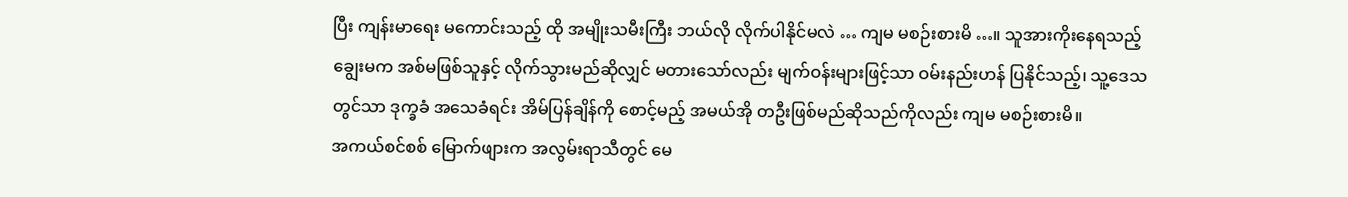ပြီး ကျန်းမာရေး မကောင်းသည့် ထို အမျိုးသမီးကြီး ဘယ်လို လိုက်ပါနိုင်မလဲ … ကျမ မစဉ်းစားမိ …။ သူအားကိုးနေရသည့် ချွေးမက အစ်မဖြစ်သူနှင့် လိုက်သွားမည်ဆိုလျှင် မတားသော်လည်း မျက်ဝန်းများဖြင့်သာ ဝမ်းနည်းဟန် ပြနိုင်သည့်၊ သူ့ဒေသတွင်သာ ဒုက္ခခံ အသေခံရင်း အိမ်ပြန်ချိန်ကို စောင့်မည့် အမယ်အို တဦးဖြစ်မည်ဆိုသည်ကိုလည်း ကျမ မစဉ်းစားမိ။
အကယ်စင်စစ် မြောက်ဖျားက အလွမ်းရာသီတွင် မေ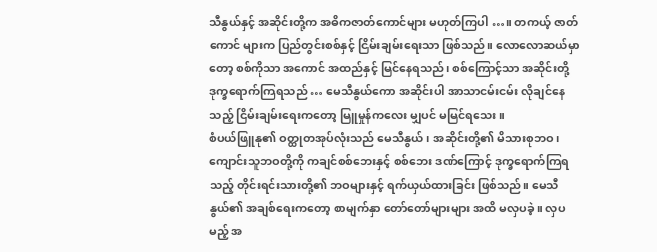သီနွယ်နှင့် အဆိုင်းတို့က အဓိကဇာတ်ကောင်များ မဟုတ်ကြပါ …။ တကယ့် ဇာတ်ကောင် များက ပြည်တွင်းစစ်နှင့် ငြိမ်းချမ်းရေးသာ ဖြစ်သည်။ လောလောဆယ်မှာတော့ စစ်ကိုသာ အကောင် အထည်နှင့် မြင်နေရသည်၊ စစ်ကြောင့်သာ အဆိုင်းတို့ ဒုက္ခရောက်ကြရသည် … မေသီနွယ်ကော အဆိုင်းပါ အာသာငမ်းငမ်း လိုချင်နေသည့် ငြိမ်းချမ်းရေးကတော့ မြူမှုန်ကလေး မျှပင် မမြင်ရသေး။
စံပယ်ဖြူနု၏ ဝတ္ထုတအုပ်လုံးသည် မေသီနွယ်၊ အဆိုင်းတို့၏ မိသားစုဘဝ၊ ကျောင်းသူဘဝတို့ကို ကချင်စစ်ဘေးနှင့် စစ်ဘေး ဒဏ်ကြောင့် ဒုက္ခရောက်ကြရသည့် တိုင်းရင်းသားတို့၏ ဘဝများနှင့် ရက်ယှယ်ထားခြင်း ဖြစ်သည်။ မေသီနွယ်၏ အချစ်ရေးကတော့ စာမျက်နှာ တော်တော်များများ အထိ မလှပခဲ့။ လှပမည့် အ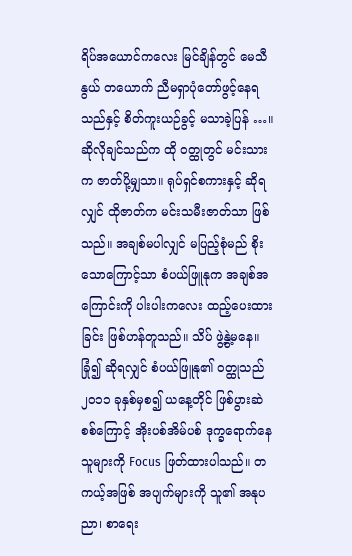ရိပ်အယောင်ကလေး မြင်ချိန်တွင် မေသီနွယ် တယောက် ညီမရှာပုံတော်ဖွင့်နေရသည်နှင့် စိတ်ကူးယဉ်ခွင့် မသာခဲ့ပြန် …။ ဆိုလိုချင်သည်က ထို ဝတ္ထုတွင် မင်းသားက ဇာတ်ပို့မျှသာ။ ရုပ်ရှင်စကားနှင့် ဆိုရလျှင် ထိုဇာတ်က မင်းသမီးဇာတ်သာ ဖြစ်သည်။ အချစ်မပါလျှင် မပြည့်စုံမည် စိုးသောကြောင့်သာ စံပယ်ဖြူနုက အချစ်အကြောင်းကို ပါးပါးကလေး ထည့်ပေးထားခြင်း ဖြစ်ဟန်တူသည်။ သိပ် ဖွဲ့နွဲ့မနေ။
ခြုံ၍ ဆိုရလျှင် စံပယ်ဖြူနု၏ ဝတ္ထုသည် ၂၀၁၁ ခုနှစ်မှစ၍ ယနေ့တိုင် ဖြစ်ပွားဆဲ စစ်ကြောင့် အိုးပစ်အိမ်ပစ် ဒုက္ခရောက်နေ သူများကို Focus ဖြတ်ထားပါသည်။ တကယ့်အဖြစ် အပျက်များကို သူ၏ အနုပညာ၊ စာရေး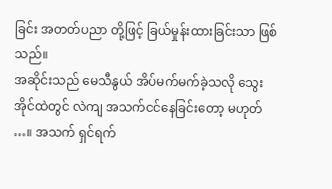ခြင်း အတတ်ပညာ တို့ဖြင့် ခြယ်မှုန်းထားခြင်းသာ ဖြစ်သည်။
အဆိုင်းသည် မေသီနွယ် အိပ်မက်မက်ခဲ့သလို သွေးအိုင်ထဲတွင် လဲကျ အသက်ငင်နေခြင်းတော့ မဟုတ် …။ အသက် ရှင်ရက်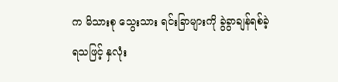က မိသားစု သွေးသား ရင်းခြာများကို ခွဲခွာချန်ရစ်ခဲ့ရသဖြင့် နှလုံး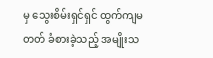မှ သွေးစိမ်းရှင်ရှင် ထွက်ကျမတတ် ခံစားခဲ့သည့် အမျိုးသ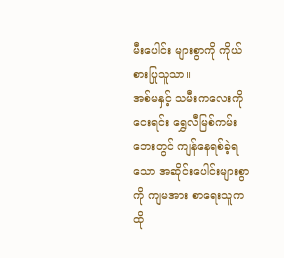မီးပေါင်း များစွာကို ကိုယ်စားပြုသူသာ။
အစ်မနှင့် သမီးကလေးကို ငေးရင်း ရွှေလီမြစ်ကမ်းဘေးတွင် ကျန်နေရစ်ခဲ့ရသော အဆိုင်းပေါင်းများစွာကို ကျမအား စာရေးသူက ထို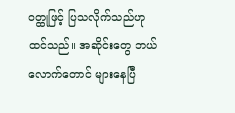ဝတ္ထုဖြင့် ပြသလိုက်သည်ဟု ထင်သည်။ အဆိုင်းတွေ ဘယ်လောက်တောင် များနေပြီ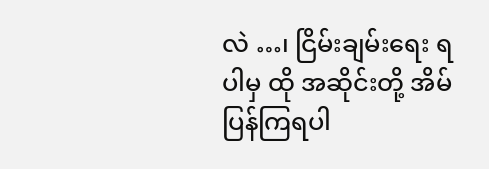လဲ …၊ ငြိမ်းချမ်းရေး ရပါမှ ထို အဆိုင်းတို့ အိမ်ပြန်ကြရပါ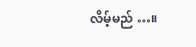လိမ့်မည် …။